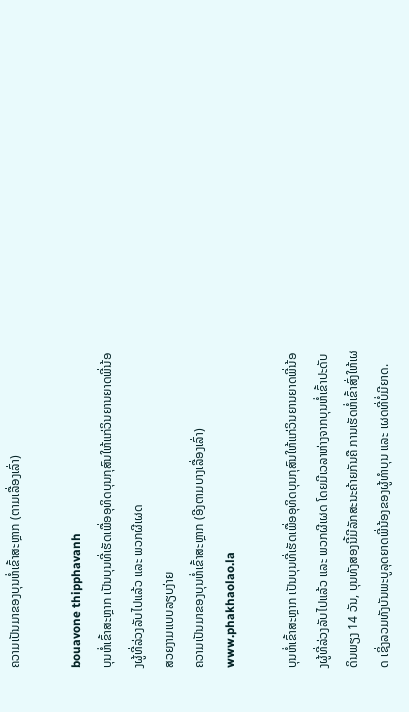ຄວາມເປັນມາຂອງບຸນຫໍ່ເຂົ້າສະຫຼາກ (ຕາມເລື່ອງເລົ່າ)

bouavone thipphavanh
ບຸນຫໍ່ເຂົ້າສະຫຼາກ ເປັນບຸນທີ່ເຮັດເພື່ອອຸທິດບຸນກຸສົນໃຫ້ແກ່ວິນຍານຍາດພີ່ນ້ອງຜູ້ທີ່ລ່ວງລັບໄປແລ້ວ ແລະ ພວກຜີເຜດ
ສວຍງາມແບບລຽບງ່າຍ
ຄວາມເປັນມາຂອງບຸນຫໍ່ເຂົ້າສະຫຼາກ (ອີງຕາມບາງເລື່ອງເລົ່າ)
www.phakhaolao.la

ບຸນຫໍ່ເຂົ້າສະຫຼາກ ເປັນບຸນທີ່ເຮັດເພື່ອອຸທິດບຸນກຸສົນໃຫ້ແກ່ວິນຍານຍາດພີ່ນ້ອງຜູ້ທີ່ລ່ວງລັບໄປແລ້ວ ແລະ ພວກຜີເຜດ ໂດຍມີເວລາຫ່າງຈາກບຸນຫໍ່ເຂົ້າປະດັບດິນພຽງ 14 ວັນ, ບຸນທັງສອງນີ້ມີລັກສະນະຄ້າຍກັນຄື ການເຮັດຫໍ່ເຂົ້າສົ່ງໃຫ້ເຜດ ເຊິ່ງລວມທັງບັນພະບູລຸດຍາດພີ່ນ້ອງຂອງຜູ້ທໍາບຸນ ແລະ ເຜດທີ່ບໍ່ມີຍາດ.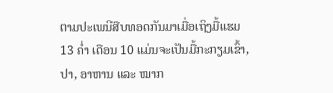ຕາມປະເພນີສືບທອດກັນມາເມື່ອເຖິງມື້ແຮມ 13 ຄໍ່າ ເດືອນ 10 ແມ່ນຈະເປັນມື້ກະກຽມເຂົ້າ, ປາ, ອາຫານ ແລະ ໝາກ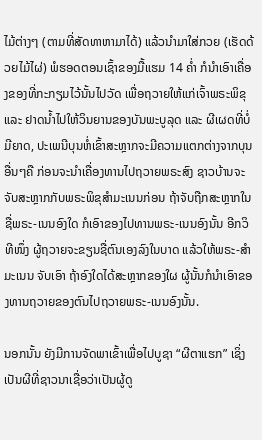ໄມ້ຕ່າງໆ (ຕາມທີ່ສັດທາຫາມາໄດ້) ແລ້ວນໍາມາໃສ່ກວຍ (ເຮັດດ້ວຍໄມ້ໄຜ່) ພໍຮອດຕອນເຊົ້າຂອງມື້ແຮມ 14 ຄໍ່າ ກໍນໍາເອົາເຄື່ອງຂອງທີ່ກະກຽມໄວ້ນັ້ນໄປວັດ ເພື່ອຖວາຍໃຫ້ແກ່ເຈົ້າພຣະພິຂຸ ແລະ ຢາດນໍ້າໄປໃຫ້ວິນຍານຂອງບັນພະບູລຸດ ແລະ ຜີເຜດທີ່ບໍ່ມີຍາດ, ປະເພນີບຸນຫໍ່ເຂົ້າສະຫຼາກຈະມີຄວາມແຕກຕ່າງຈາກບຸນອື່ນໆຄື ກ່ອນຈະນໍາເຄື່ອງທານໄປຖວາຍພຣະສົງ ຊາວບ້ານຈະຈັບສະຫຼາກກັບພຣະພິຂຸສໍາມະເນນກ່ອນ ຖ້າຈັບຖືກສະຫຼາກໃນຊື່ພຣະ-ເນນອົງໃດ ກໍເອົາຂອງໄປທານພຣະ-ເນນອົງນັ້ນ ອີກວິທີໜຶ່ງ ຜູ້ຖວາຍຈະຂຽນຊື່ຕົນເອງລົງໃນບາດ ແລ້ວໃຫ້ພຣະ-ສໍາມະເນນ ຈັບເອົາ ຖ້າອົງໃດໄດ້ສະຫຼາກຂອງໃຜ ຜູ້ນັ້ນກໍນໍາເອົາຂອງທານຖວາຍຂອງຕົນໄປຖວາຍພຣະ-ເນນອົງນັ້ນ.

ນອກນັ້ນ ຍັງມີການຈັດພາເຂົ້າເພື່ອໄປບູຊາ “ຜີຕາແຮກ” ເຊິ່ງເປັນຜີທີ່ຊາວນາເຊື່ອວ່າເປັນຜູ້ດູ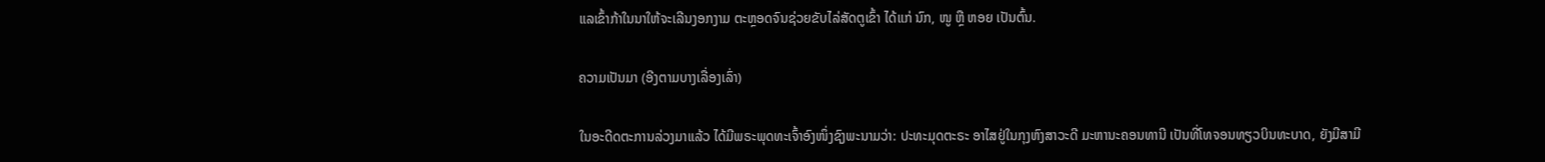ແລເຂົ້າກ້າໃນນາໃຫ້ຈະເລີນງອກງາມ ຕະຫຼອດຈົນຊ່ວຍຂັບໄລ່ສັດຕູເຂົ້າ ໄດ້ແກ່ ນົກ, ໜູ ຫຼື ຫອຍ ເປັນຕົ້ນ.

ຄວາມເປັນມາ (ອີງຕາມບາງເລື່ອງເລົ່າ)

ໃນອະດີດຕະການລ່ວງມາແລ້ວ ໄດ້ມີພຣະພຸດທະເຈົ້າອົງໜຶ່ງຊົງພະນາມວ່າ: ປະທະມຸດຕະຣະ ອາໄສຢູ່ໃນກຸງຫົງສາວະດີ ມະຫານະຄອນທານີ ເປັນທີ່ໂທຈອນທຽວບິນທະບາດ, ຍັງມີສາມີ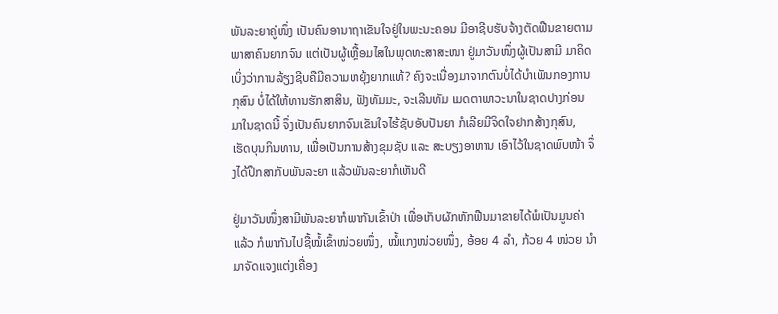ພັນລະຍາຄູ່ໜຶ່ງ ເປັນຄົນອານາຖາເຂັນໃຈຢູ່ໃນພະນະຄອນ ມີອາຊີບຮັບຈ້າງຕັດຟືນຂາຍຕາມພາສາຄົນຍາກຈົນ ແຕ່ເປັນຜູ້ເຫຼື້ອມໄສໃນພຸດທະສາສະໜາ ຢູ່ມາວັນໜຶ່ງຜູ້ເປັນສາມີ ມາຄິດເບິ່ງວ່າການລ້ຽງຊີບຄືມີຄວາມຫຍຸ້ງຍາກແທ້? ຄົງຈະເນື່ອງມາຈາກຕົນບໍ່ໄດ້ບໍາເພັນກອງການກຸສົນ ບໍ່ໄດ້ໃຫ້ທານຮັກສາສິນ, ຟັງທັມມະ, ຈະເລີນທັມ ເມດຕາພາວະນາໃນຊາດປາງກ່ອນ ມາໃນຊາດນີ້ ຈຶ່ງເປັນຄົນຍາກຈົນເຂັນໃຈໄຮ້ຊັບອັບປັນຍາ ກໍເລີຍມີຈິດໃຈຢາກສ້າງກຸສົນ, ເຮັດບຸນກິນທານ, ເພື່ອເປັນການສ້າງຂຸມຊັບ ແລະ ສະບຽງອາຫານ ເອົາໄວ້ໃນຊາດພົບໜ້າ ຈຶ່ງໄດ້ປຶກສາກັບພັນລະຍາ ແລ້ວພັນລະຍາກໍເຫັນດີ

ຢູ່ມາວັນໜຶ່ງສາມີພັນລະຍາກໍພາກັນເຂົ້າປ່າ ເພື່ອເກັບຜັກຫັກຟືນມາຂາຍໄດ້ພໍເປັນມູນຄ່າແລ້ວ ກໍພາກັນໄປຊື້ໝໍ້ເຂົ້າໜ່ວຍໜຶ່ງ, ໝໍ້ແກງໜ່ວຍໜຶ່ງ, ອ້ອຍ 4 ລໍາ, ກ້ວຍ 4 ໜ່ວຍ ນໍາມາຈັດແຈງແຕ່ງເຄື່ອງ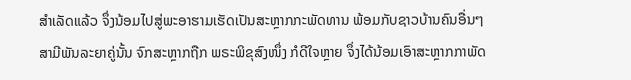ສໍາເລັດແລ້ວ ຈຶ່ງນ້ອມໄປສູ່ພະອາຮາມເຮັດເປັນສະຫຼາກກະພັດທານ ພ້ອມກັບຊາວບ້ານຄົນອື່ນໆ ສາມີພັນລະຍາຄູ່ນັ້ນ ຈົກສະຫຼາກຖືກ ພຣະພິຂຸສົງໜຶ່ງ ກໍດີໃຈຫຼາຍ ຈຶ່ງໄດ້ນ້ອມເອົາສະຫຼາກກາພັດ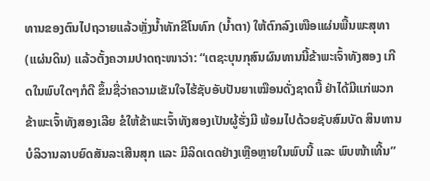ທານຂອງຕົນໄປຖວາຍແລ້ວຫຼັ່ງນໍ້າທັກຂີໂນທົກ (ນໍ້າຕາ) ໃຫ້ຕົກລົງເໜືອແຜ່ນພື້ນພະສຸທາ (ແຜ່ນດິນ) ແລ້ວຕັ້ງຄວາມປາດຖະໜາວ່າ: “ເຕຊະບຸນກຸສົນຜົນທານນີ້ຂ້າພະເຈົ້າທັງສອງ ເກີດໃນພົບໃດໆກໍດີ ຂຶ້ນຊື່ວ່າຄວາມເຂັນໃຈໄຮ້ຊັບອັບປັນຍາເໝືອນດັ່ງຊາດນີ້ ຢ່າໄດ້ມີແກ່ພວກຂ້າພະເຈົ້າທັງສອງເລີຍ ຂໍໃຫ້ຂ້າພະເຈົ້າທັງສອງເປັນຜູ້ຮັ່ງມີ ພ້ອມໄປດ້ວຍຊັບສົມບັດ ສິນທານບໍລິວານລາບຍົດສັນລະເສີນສຸກ ແລະ ມີລິດເດດຢ່າງເຫຼືອຫຼາຍໃນພົບນີ້ ແລະ ພົບໜ້າເທີ້ນ”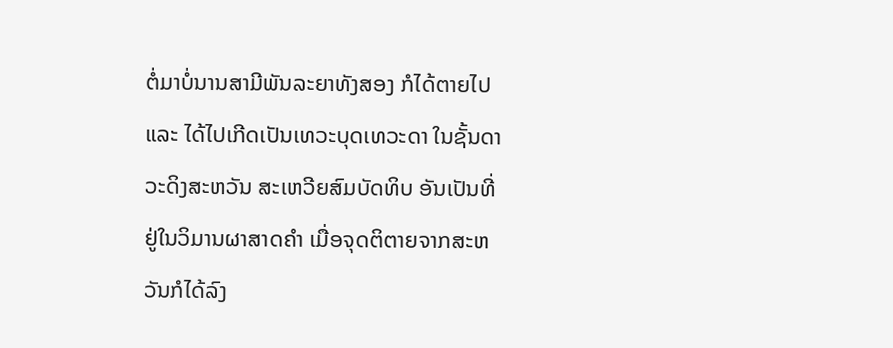ຕໍ່ມາບໍ່ນານສາມີພັນລະຍາທັງສອງ ກໍໄດ້ຕາຍໄປ ແລະ ໄດ້ໄປເກີດເປັນເທວະບຸດເທວະດາ ໃນຊັ້ນດາວະດິງສະຫວັນ ສະເຫວີຍສົມບັດທິບ ອັນເປັນທີ່ຢູ່ໃນວິມານຜາສາດຄໍາ ເມື່ອຈຸດຕິຕາຍຈາກສະຫວັນກໍໄດ້ລົງ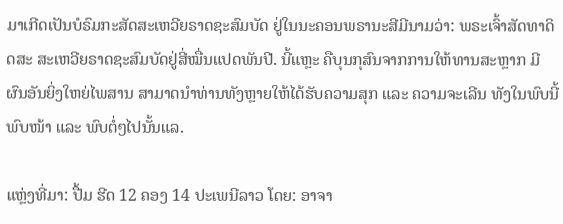ມາເກີດເປັນບໍຣົມກະສັດສະເຫວີຍຣາດຊະສົມບັດ ຢູ່ໃນນະຄອນພຣານະສີມີນາມວ່າ: ພຣະເຈົ້າສັດທາດິດສະ ສະເຫວີຍຣາດຊະສົມບັດຢູ່ສີ່ໝື່ນແປດພັນປີ. ນີ້ແຫຼະ ຄືບຸນກຸສົນຈາກການໃຫ້ທານສະຫຼາກ ມີຜົນອັນຍິ່ງໃຫຍ່ໄພສານ ສາມາດນໍາທ່ານທັງຫຼາຍໃຫ້ໄດ້ຮັບຄວາມສຸກ ແລະ ຄວາມຈະເລີນ ທັງໃນພົບນີ້ ພົບໜ້າ ແລະ ພົບຕໍ່ໆໄປນັ້ນແລ.

ແຫຼ່ງທີ່ມາ: ປື້ມ ຮີດ 12 ຄອງ 14 ປະເພນີລາວ ໂດຍ: ອາຈາ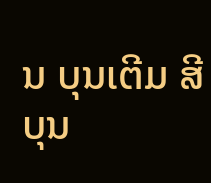ນ ບຸນເຕີມ ສີບຸນ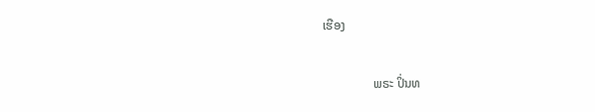ເຮືອງ

                ພຣະ ປິ່ນທ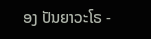ອງ ປັນຍາວະໂຣ -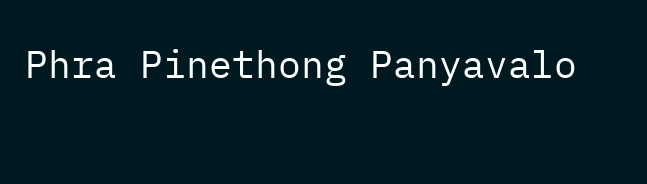Phra Pinethong Panyavalo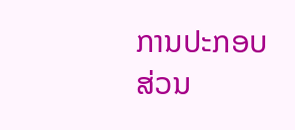ການປະກອບສ່ວນ